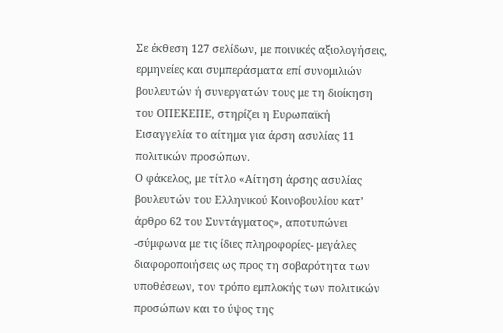Σε έκθεση 127 σελίδων, με ποινικές αξιολογήσεις, ερμηνείες και συμπεράσματα επί συνομιλιών βουλευτών ή συνεργατών τους με τη διοίκηση του ΟΠΕΚΕΠΕ, στηρίζει η Ευρωπαϊκή Εισαγγελία το αίτημα για άρση ασυλίας 11 πολιτικών προσώπων.
Ο φάκελος, με τίτλο «Αίτηση άρσης ασυλίας βουλευτών του Ελληνικού Κοινοβουλίου κατ’ άρθρο 62 του Συντάγματος», αποτυπώνει -σύμφωνα με τις ίδιες πληροφορίες- μεγάλες διαφοροποιήσεις ως προς τη σοβαρότητα των υποθέσεων, τον τρόπο εμπλοκής των πολιτικών προσώπων και το ύψος της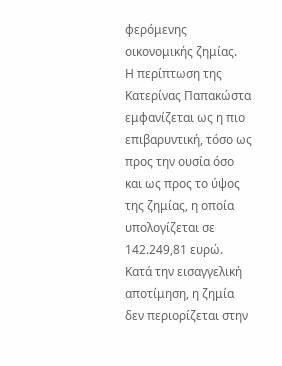φερόμενης οικονομικής ζημίας.
Η περίπτωση της Κατερίνας Παπακώστα εμφανίζεται ως η πιο επιβαρυντική, τόσο ως προς την ουσία όσο και ως προς το ύψος της ζημίας, η οποία υπολογίζεται σε 142.249,81 ευρώ. Κατά την εισαγγελική αποτίμηση, η ζημία δεν περιορίζεται στην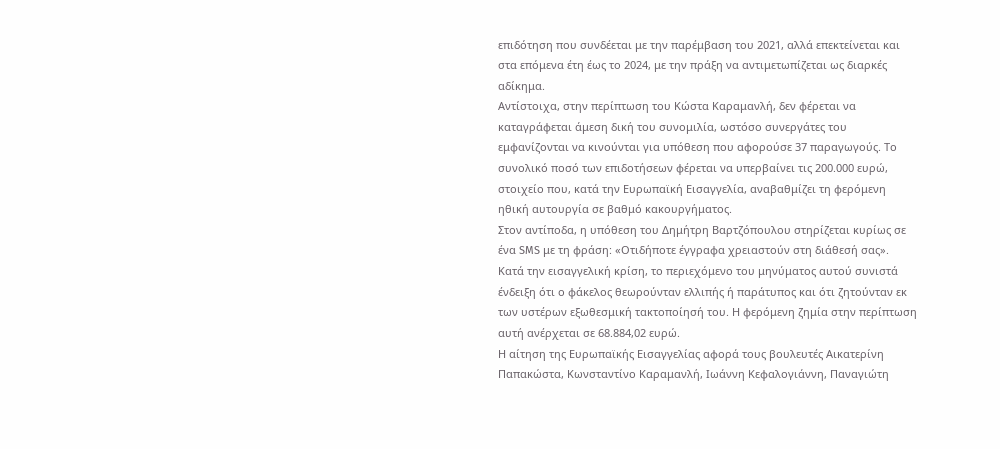επιδότηση που συνδέεται με την παρέμβαση του 2021, αλλά επεκτείνεται και στα επόμενα έτη έως το 2024, με την πράξη να αντιμετωπίζεται ως διαρκές αδίκημα.
Αντίστοιχα, στην περίπτωση του Κώστα Καραμανλή, δεν φέρεται να καταγράφεται άμεση δική του συνομιλία, ωστόσο συνεργάτες του εμφανίζονται να κινούνται για υπόθεση που αφορούσε 37 παραγωγούς. Το συνολικό ποσό των επιδοτήσεων φέρεται να υπερβαίνει τις 200.000 ευρώ, στοιχείο που, κατά την Ευρωπαϊκή Εισαγγελία, αναβαθμίζει τη φερόμενη ηθική αυτουργία σε βαθμό κακουργήματος.
Στον αντίποδα, η υπόθεση του Δημήτρη Βαρτζόπουλου στηρίζεται κυρίως σε ένα SMS με τη φράση: «Οτιδήποτε έγγραφα χρειαστούν στη διάθεσή σας». Κατά την εισαγγελική κρίση, το περιεχόμενο του μηνύματος αυτού συνιστά ένδειξη ότι ο φάκελος θεωρούνταν ελλιπής ή παράτυπος και ότι ζητούνταν εκ των υστέρων εξωθεσμική τακτοποίησή του. Η φερόμενη ζημία στην περίπτωση αυτή ανέρχεται σε 68.884,02 ευρώ.
Η αίτηση της Ευρωπαϊκής Εισαγγελίας αφορά τους βουλευτές Αικατερίνη Παπακώστα, Κωνσταντίνο Καραμανλή, Ιωάννη Κεφαλογιάννη, Παναγιώτη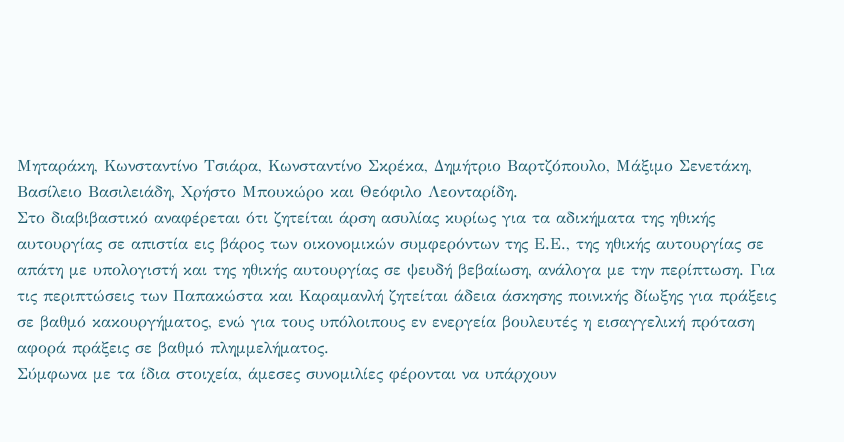Μηταράκη, Κωνσταντίνο Τσιάρα, Κωνσταντίνο Σκρέκα, Δημήτριο Βαρτζόπουλο, Μάξιμο Σενετάκη, Βασίλειο Βασιλειάδη, Χρήστο Μπουκώρο και Θεόφιλο Λεονταρίδη.
Στο διαβιβαστικό αναφέρεται ότι ζητείται άρση ασυλίας κυρίως για τα αδικήματα της ηθικής αυτουργίας σε απιστία εις βάρος των οικονομικών συμφερόντων της Ε.Ε., της ηθικής αυτουργίας σε απάτη με υπολογιστή και της ηθικής αυτουργίας σε ψευδή βεβαίωση, ανάλογα με την περίπτωση. Για τις περιπτώσεις των Παπακώστα και Καραμανλή ζητείται άδεια άσκησης ποινικής δίωξης για πράξεις σε βαθμό κακουργήματος, ενώ για τους υπόλοιπους εν ενεργεία βουλευτές η εισαγγελική πρόταση αφορά πράξεις σε βαθμό πλημμελήματος.
Σύμφωνα με τα ίδια στοιχεία, άμεσες συνομιλίες φέρονται να υπάρχουν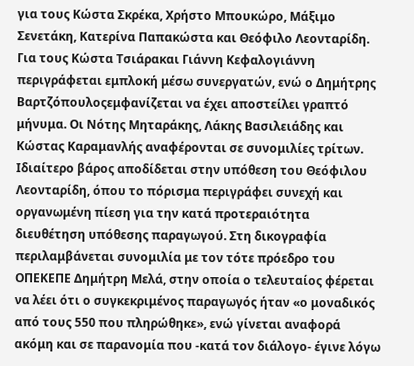για τους Κώστα Σκρέκα, Χρήστο Μπουκώρο, Μάξιμο Σενετάκη, Κατερίνα Παπακώστα και Θεόφιλο Λεονταρίδη. Για τους Κώστα Τσιάρακαι Γιάννη Κεφαλογιάννη περιγράφεται εμπλοκή μέσω συνεργατών, ενώ ο Δημήτρης Βαρτζόπουλοςεμφανίζεται να έχει αποστείλει γραπτό μήνυμα. Οι Νότης Μηταράκης, Λάκης Βασιλειάδης και Κώστας Καραμανλής αναφέρονται σε συνομιλίες τρίτων.
Ιδιαίτερο βάρος αποδίδεται στην υπόθεση του Θεόφιλου Λεονταρίδη, όπου το πόρισμα περιγράφει συνεχή και οργανωμένη πίεση για την κατά προτεραιότητα διευθέτηση υπόθεσης παραγωγού. Στη δικογραφία περιλαμβάνεται συνομιλία με τον τότε πρόεδρο του ΟΠΕΚΕΠΕ Δημήτρη Μελά, στην οποία ο τελευταίος φέρεται να λέει ότι ο συγκεκριμένος παραγωγός ήταν «ο μοναδικός από τους 550 που πληρώθηκε», ενώ γίνεται αναφορά ακόμη και σε παρανομία που -κατά τον διάλογο- έγινε λόγω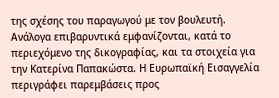της σχέσης του παραγωγού με τον βουλευτή.
Ανάλογα επιβαρυντικά εμφανίζονται, κατά το περιεχόμενο της δικογραφίας, και τα στοιχεία για την Κατερίνα Παπακώστα. Η Ευρωπαϊκή Εισαγγελία περιγράφει παρεμβάσεις προς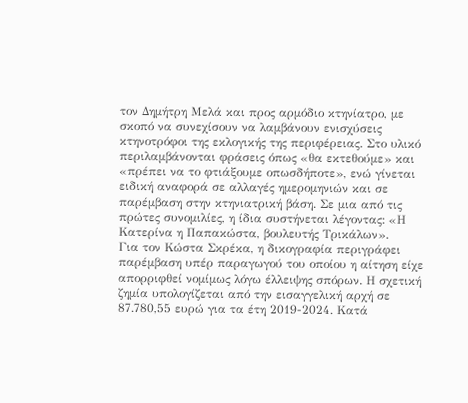τον Δημήτρη Μελά και προς αρμόδιο κτηνίατρο, με σκοπό να συνεχίσουν να λαμβάνουν ενισχύσεις κτηνοτρόφοι της εκλογικής της περιφέρειας. Στο υλικό περιλαμβάνονται φράσεις όπως «θα εκτεθούμε» και «πρέπει να το φτιάξουμε οπωσδήποτε», ενώ γίνεται ειδική αναφορά σε αλλαγές ημερομηνιών και σε παρέμβαση στην κτηνιατρική βάση. Σε μια από τις πρώτες συνομιλίες, η ίδια συστήνεται λέγοντας: «Η Κατερίνα η Παπακώστα, βουλευτής Τρικάλων».
Για τον Κώστα Σκρέκα, η δικογραφία περιγράφει παρέμβαση υπέρ παραγωγού του οποίου η αίτηση είχε απορριφθεί νομίμως λόγω έλλειψης σπόρων. Η σχετική ζημία υπολογίζεται από την εισαγγελική αρχή σε 87.780,55 ευρώ για τα έτη 2019-2024. Κατά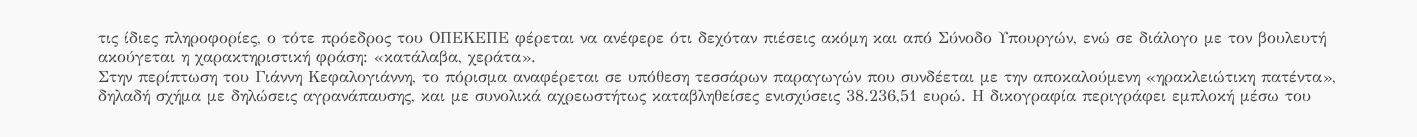τις ίδιες πληροφορίες, ο τότε πρόεδρος του ΟΠΕΚΕΠΕ φέρεται να ανέφερε ότι δεχόταν πιέσεις ακόμη και από Σύνοδο Υπουργών, ενώ σε διάλογο με τον βουλευτή ακούγεται η χαρακτηριστική φράση: «κατάλαβα, χεράτα».
Στην περίπτωση του Γιάννη Κεφαλογιάννη, το πόρισμα αναφέρεται σε υπόθεση τεσσάρων παραγωγών που συνδέεται με την αποκαλούμενη «ηρακλειώτικη πατέντα», δηλαδή σχήμα με δηλώσεις αγρανάπαυσης, και με συνολικά αχρεωστήτως καταβληθείσες ενισχύσεις 38.236,51 ευρώ. Η δικογραφία περιγράφει εμπλοκή μέσω του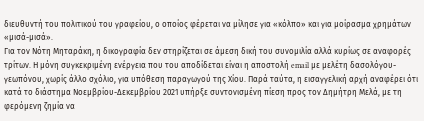διευθυντή του πολιτικού του γραφείου, ο οποίος φέρεται να μίλησε για «κόλπο» και για μοίρασμα χρημάτων «μισά-μισά».
Για τον Νότη Μηταράκη, η δικογραφία δεν στηρίζεται σε άμεση δική του συνομιλία αλλά κυρίως σε αναφορές τρίτων. Η μόνη συγκεκριμένη ενέργεια που του αποδίδεται είναι η αποστολή email με μελέτη δασολόγου-γεωπόνου, χωρίς άλλο σχόλιο, για υπόθεση παραγωγού της Χίου. Παρά ταύτα, η εισαγγελική αρχή αναφέρει ότι κατά το διάστημα Νοεμβρίου-Δεκεμβρίου 2021 υπήρξε συντονισμένη πίεση προς τον Δημήτρη Μελά, με τη φερόμενη ζημία να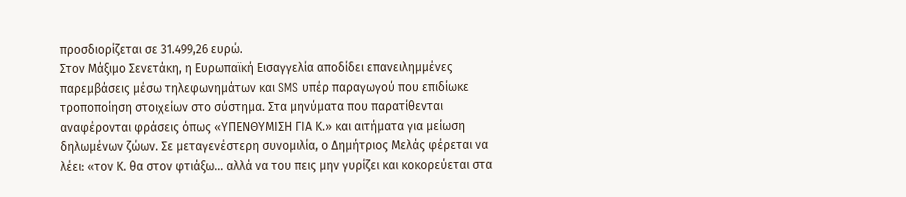προσδιορίζεται σε 31.499,26 ευρώ.
Στον Μάξιμο Σενετάκη, η Ευρωπαϊκή Εισαγγελία αποδίδει επανειλημμένες παρεμβάσεις μέσω τηλεφωνημάτων και SMS υπέρ παραγωγού που επιδίωκε τροποποίηση στοιχείων στο σύστημα. Στα μηνύματα που παρατίθενται αναφέρονται φράσεις όπως «ΥΠΕΝΘΥΜΙΣΗ ΓΙΑ Κ.» και αιτήματα για μείωση δηλωμένων ζώων. Σε μεταγενέστερη συνομιλία, ο Δημήτριος Μελάς φέρεται να λέει: «τον Κ. θα στον φτιάξω… αλλά να του πεις μην γυρίζει και κοκορεύεται στα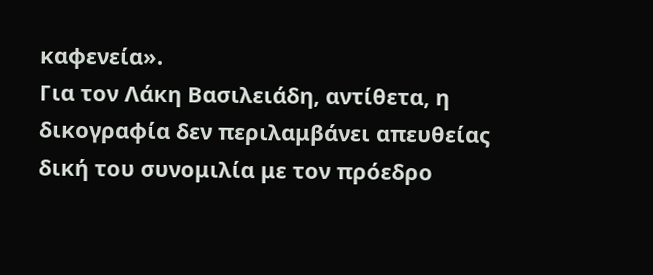καφενεία».
Για τον Λάκη Βασιλειάδη, αντίθετα, η δικογραφία δεν περιλαμβάνει απευθείας δική του συνομιλία με τον πρόεδρο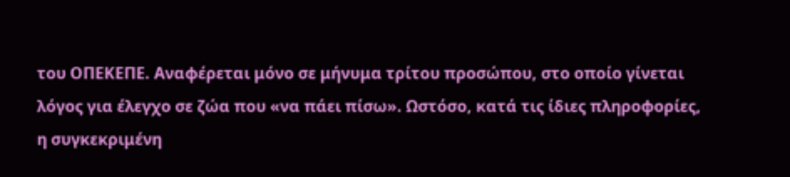του ΟΠΕΚΕΠΕ. Αναφέρεται μόνο σε μήνυμα τρίτου προσώπου, στο οποίο γίνεται λόγος για έλεγχο σε ζώα που «να πάει πίσω». Ωστόσο, κατά τις ίδιες πληροφορίες, η συγκεκριμένη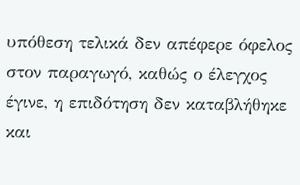υπόθεση τελικά δεν απέφερε όφελος στον παραγωγό, καθώς ο έλεγχος έγινε, η επιδότηση δεν καταβλήθηκε και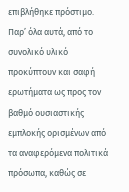επιβλήθηκε πρόστιμο.
Παρ’ όλα αυτά, από το συνολικό υλικό προκύπτουν και σαφή ερωτήματα ως προς τον βαθμό ουσιαστικής εμπλοκής ορισμένων από τα αναφερόμενα πολιτικά πρόσωπα, καθώς σε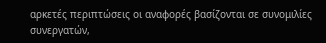αρκετές περιπτώσεις οι αναφορές βασίζονται σε συνομιλίες συνεργατών,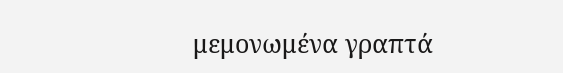μεμονωμένα γραπτά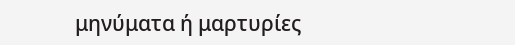μηνύματα ή μαρτυρίες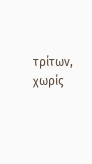τρίτων, χωρίς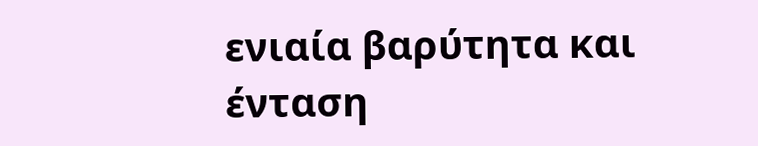ενιαία βαρύτητα και ένταση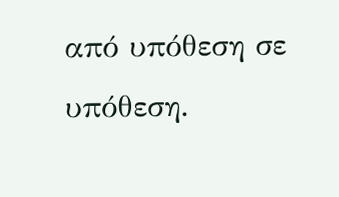από υπόθεση σε υπόθεση.